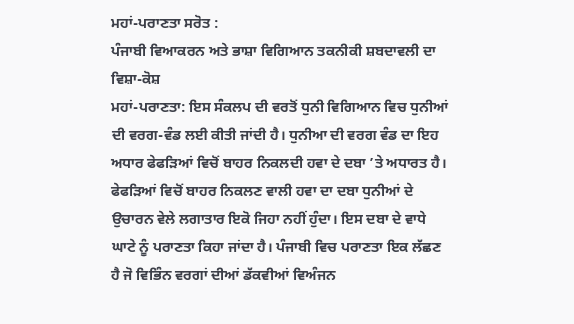ਮਹਾਂ-ਪਰਾਣਤਾ ਸਰੋਤ :
ਪੰਜਾਬੀ ਵਿਆਕਰਨ ਅਤੇ ਭਾਸ਼ਾ ਵਿਗਿਆਨ ਤਕਨੀਕੀ ਸ਼ਬਦਾਵਲੀ ਦਾ ਵਿਸ਼ਾ-ਕੋਸ਼
ਮਹਾਂ-ਪਰਾਣਤਾ: ਇਸ ਸੰਕਲਪ ਦੀ ਵਰਤੋਂ ਧੁਨੀ ਵਿਗਿਆਨ ਵਿਚ ਧੁਨੀਆਂ ਦੀ ਵਰਗ-ਵੰਡ ਲਈ ਕੀਤੀ ਜਾਂਦੀ ਹੈ। ਧੁਨੀਆ ਦੀ ਵਰਗ ਵੰਡ ਦਾ ਇਹ ਅਧਾਰ ਫੇਫੜਿਆਂ ਵਿਚੋਂ ਬਾਹਰ ਨਿਕਲਦੀ ਹਵਾ ਦੇ ਦਬਾ ’ਤੇ ਅਧਾਰਤ ਹੈ। ਫੇਫੜਿਆਂ ਵਿਚੋਂ ਬਾਹਰ ਨਿਕਲਣ ਵਾਲੀ ਹਵਾ ਦਾ ਦਬਾ ਧੁਨੀਆਂ ਦੇ ਉਚਾਰਨ ਵੇਲੇ ਲਗਾਤਾਰ ਇਕੋ ਜਿਹਾ ਨਹੀਂ ਹੁੰਦਾ। ਇਸ ਦਬਾ ਦੇ ਵਾਧੇ ਘਾਟੇ ਨੂੰ ਪਰਾਣਤਾ ਕਿਹਾ ਜਾਂਦਾ ਹੈ। ਪੰਜਾਬੀ ਵਿਚ ਪਰਾਣਤਾ ਇਕ ਲੱਛਣ ਹੈ ਜੋ ਵਿਭਿੰਨ ਵਰਗਾਂ ਦੀਆਂ ਡੱਕਵੀਆਂ ਵਿਅੰਜਨ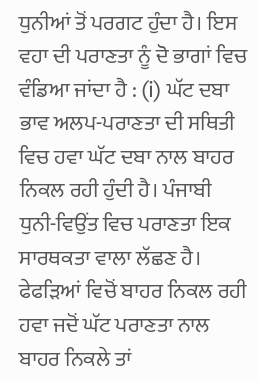ਧੁਨੀਆਂ ਤੋਂ ਪਰਗਟ ਹੁੰਦਾ ਹੈ। ਇਸ ਵਹਾ ਦੀ ਪਰਾਣਤਾ ਨੂੰ ਦੋ ਭਾਗਾਂ ਵਿਚ ਵੰਡਿਆ ਜਾਂਦਾ ਹੈ : (i) ਘੱਟ ਦਬਾ ਭਾਵ ਅਲਪ-ਪਰਾਣਤਾ ਦੀ ਸਥਿਤੀ ਵਿਚ ਹਵਾ ਘੱਟ ਦਬਾ ਨਾਲ ਬਾਹਰ ਨਿਕਲ ਰਹੀ ਹੁੰਦੀ ਹੈ। ਪੰਜਾਬੀ ਧੁਨੀ-ਵਿਉਂਤ ਵਿਚ ਪਰਾਣਤਾ ਇਕ ਸਾਰਥਕਤਾ ਵਾਲਾ ਲੱਛਣ ਹੈ। ਫੇਫੜਿਆਂ ਵਿਚੋਂ ਬਾਹਰ ਨਿਕਲ ਰਹੀ ਹਵਾ ਜਦੋਂ ਘੱਟ ਪਰਾਣਤਾ ਨਾਲ ਬਾਹਰ ਨਿਕਲੇ ਤਾਂ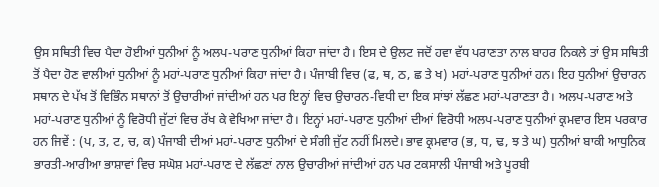ਉਸ ਸਥਿਤੀ ਵਿਚ ਪੈਦਾ ਹੋਈਆਂ ਧੁਨੀਆਂ ਨੂੰ ਅਲਪ-ਪਰਾਣ ਧੁਨੀਆਂ ਕਿਹਾ ਜਾਂਦਾ ਹੈ। ਇਸ ਦੇ ਉਲਟ ਜਦੋਂ ਹਵਾ ਵੱਧ ਪਰਾਣਤਾ ਨਾਲ ਬਾਹਰ ਨਿਕਲੇ ਤਾਂ ਉਸ ਸਥਿਤੀ ਤੋਂ ਪੈਦਾ ਹੋਣ ਵਾਲੀਆਂ ਧੁਨੀਆਂ ਨੂੰ ਮਹਾਂ-ਪਰਾਣ ਧੁਨੀਆਂ ਕਿਹਾ ਜਾਂਦਾ ਹੈ। ਪੰਜਾਬੀ ਵਿਚ (ਫ, ਥ, ਠ, ਛ ਤੇ ਖ) ਮਹਾਂ-ਪਰਾਣ ਧੁਨੀਆਂ ਹਨ। ਇਹ ਧੁਨੀਆਂ ਉਚਾਰਨ ਸਥਾਨ ਦੇ ਪੱਖ ਤੋਂ ਵਿਭਿੰਨ ਸਥਾਨਾਂ ਤੋਂ ਉਚਾਰੀਆਂ ਜਾਂਦੀਆਂ ਹਨ ਪਰ ਇਨ੍ਹਾਂ ਵਿਚ ਉਚਾਰਨ-ਵਿਧੀ ਦਾ ਇਕ ਸਾਂਝਾਂ ਲੱਛਣ ਮਹਾਂ-ਪਰਾਣਤਾ ਹੈ। ਅਲਪ-ਪਰਾਣ ਅਤੇ ਮਹਾਂ-ਪਰਾਣ ਧੁਨੀਆਂ ਨੂੰ ਵਿਰੋਧੀ ਜੁੱਟਾਂ ਵਿਚ ਰੱਖ ਕੇ ਵੇਖਿਆ ਜਾਂਦਾ ਹੈ। ਇਨ੍ਹਾਂ ਮਹਾਂ-ਪਰਾਣ ਧੁਨੀਆਂ ਦੀਆਂ ਵਿਰੋਧੀ ਅਲਪ-ਪਰਾਣ ਧੁਨੀਆਂ ਕ੍ਰਮਵਾਰ ਇਸ ਪਰਕਾਰ ਹਨ ਜਿਵੇਂ : (ਪ, ਤ, ਟ, ਚ, ਕ) ਪੰਜਾਬੀ ਦੀਆਂ ਮਹਾਂ-ਪਰਾਣ ਧੁਨੀਆਂ ਦੇ ਸੰਗੀ ਜੁੱਟ ਨਹੀਂ ਮਿਲਦੇ। ਭਾਵ ਕ੍ਰਮਵਾਰ (ਭ, ਧ, ਢ, ਝ ਤੇ ਘ) ਧੁਨੀਆਂ ਬਾਕੀ ਆਧੁਨਿਕ ਭਾਰਤੀ-ਆਰੀਆ ਭਾਸ਼ਾਵਾਂ ਵਿਚ ਸਘੋਸ਼ ਮਹਾਂ-ਪਰਾਣ ਦੇ ਲੱਛਣਾਂ ਨਾਲ ਉਚਾਰੀਆਂ ਜਾਂਦੀਆਂ ਹਨ ਪਰ ਟਕਸਾਲੀ ਪੰਜਾਬੀ ਅਤੇ ਪੂਰਬੀ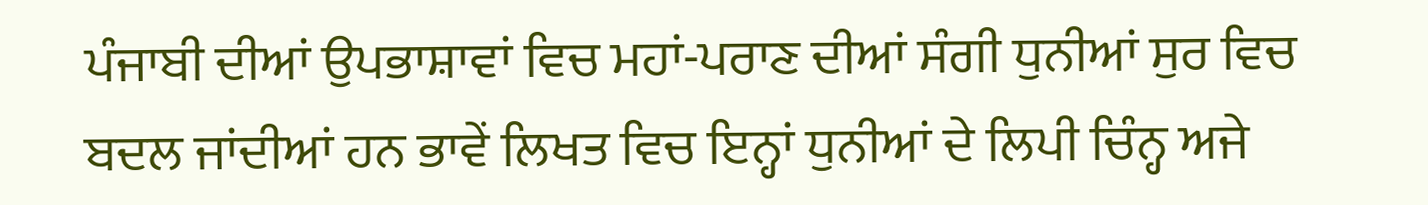ਪੰਜਾਬੀ ਦੀਆਂ ਉਪਭਾਸ਼ਾਵਾਂ ਵਿਚ ਮਹਾਂ-ਪਰਾਣ ਦੀਆਂ ਸੰਗੀ ਧੁਨੀਆਂ ਸੁਰ ਵਿਚ ਬਦਲ ਜਾਂਦੀਆਂ ਹਨ ਭਾਵੇਂ ਲਿਖਤ ਵਿਚ ਇਨ੍ਹਾਂ ਧੁਨੀਆਂ ਦੇ ਲਿਪੀ ਚਿੰਨ੍ਹ ਅਜੇ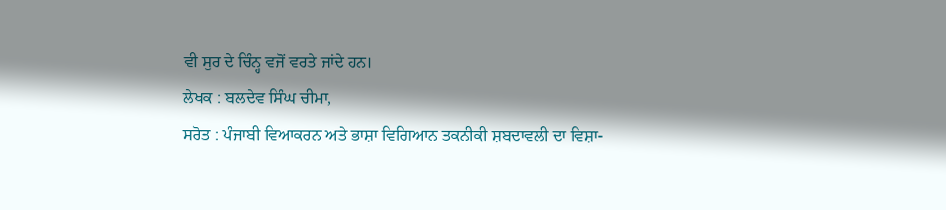ਵੀ ਸੁਰ ਦੇ ਚਿੰਨ੍ਹ ਵਜੋਂ ਵਰਤੇ ਜਾਂਦੇ ਹਨ।
ਲੇਖਕ : ਬਲਦੇਵ ਸਿੰਘ ਚੀਮਾ,
ਸਰੋਤ : ਪੰਜਾਬੀ ਵਿਆਕਰਨ ਅਤੇ ਭਾਸ਼ਾ ਵਿਗਿਆਨ ਤਕਨੀਕੀ ਸ਼ਬਦਾਵਲੀ ਦਾ ਵਿਸ਼ਾ-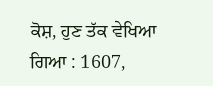ਕੋਸ਼, ਹੁਣ ਤੱਕ ਵੇਖਿਆ ਗਿਆ : 1607,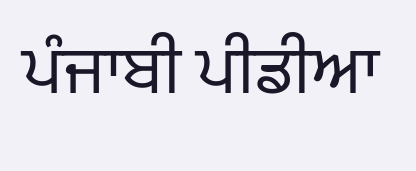ਪੰਜਾਬੀ ਪੀਡੀਆ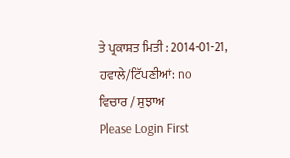ਤੇ ਪ੍ਰਕਾਸ਼ਤ ਮਿਤੀ : 2014-01-21, ਹਵਾਲੇ/ਟਿੱਪਣੀਆਂ: no
ਵਿਚਾਰ / ਸੁਝਾਅ
Please Login First